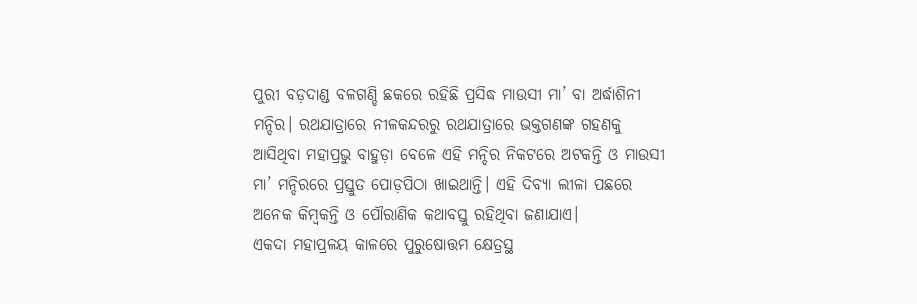ପୁରୀ ବଡ଼ଦାଣ୍ଡ ବଳଗଣ୍ଡି ଛକରେ ରହିଛି ପ୍ରସିଦ୍ଧ ମାଉସୀ ମା’ ବା ଅର୍ଦ୍ଧାଶିନୀ ମନ୍ଦିର। ରଥଯାତ୍ରାରେ ନୀଳକନ୍ଦରରୁ ରଥଯାତ୍ରାରେ ଭକ୍ତଗଣଙ୍କ ଗହଣକୁ ଆସିଥିବା ମହାପ୍ରଭୁ ବାହୁଡ଼ା ବେଳେ ଏହି ମନ୍ଦିର ନିକଟରେ ଅଟକନ୍ତି ଓ ମାଉସୀ ମା’ ମନ୍ଦିରରେ ପ୍ରସ୍ତୁତ ପୋଡ଼ପିଠା ଖାଇଥାନ୍ତି। ଏହି ଦିବ୍ୟା ଲୀଳା ପଛରେ ଅନେକ କିମ୍ୱକନ୍ତି ଓ ପୌରାଣିକ କଥାବସ୍ତୁ ରହିଥିବା ଜଣାଯାଏ।
ଏକଦା ମହାପ୍ରଳୟ କାଳରେ ପୁରୁଷୋତ୍ତମ କ୍ଷେତ୍ରସ୍ଥ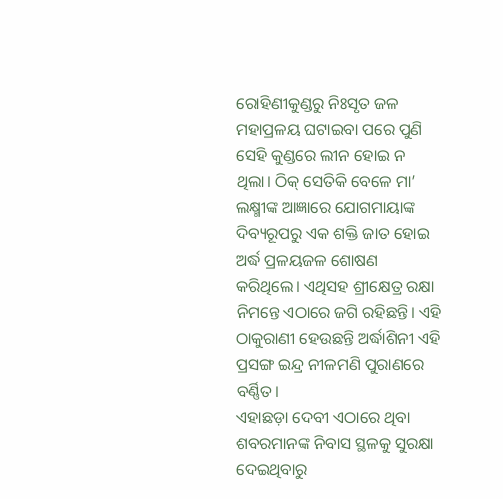ରୋହିଣୀକୁଣ୍ଡରୁ ନିଃସୃତ ଜଳ ମହାପ୍ରଳୟ ଘଟାଇବା ପରେ ପୁଣି ସେହି କୁଣ୍ଡରେ ଲୀନ ହୋଇ ନ ଥିଲା। ଠିକ୍ ସେତିକି ବେଳେ ମା’ ଲକ୍ଷ୍ମୀଙ୍କ ଆଜ୍ଞାରେ ଯୋଗମାୟାଙ୍କ ଦିବ୍ୟରୂପରୁ ଏକ ଶକ୍ତି ଜାତ ହୋଇ ଅର୍ଦ୍ଧ ପ୍ରଳୟଜଳ ଶୋଷଣ କରିଥିଲେ। ଏଥିସହ ଶ୍ରୀକ୍ଷେତ୍ର ରକ୍ଷା ନିମନ୍ତେ ଏଠାରେ ଜଗି ରହିଛନ୍ତି। ଏହି ଠାକୁରାଣୀ ହେଉଛନ୍ତି ଅର୍ଦ୍ଧାଶିନୀ ଏହି ପ୍ରସଙ୍ଗ ଇନ୍ଦ୍ର ନୀଳମଣି ପୁରାଣରେ ବର୍ଣ୍ଣିତ।
ଏହାଛଡ଼ା ଦେବୀ ଏଠାରେ ଥିବା ଶବରମାନଙ୍କ ନିବାସ ସ୍ଥଳକୁ ସୁରକ୍ଷା ଦେଇଥିବାରୁ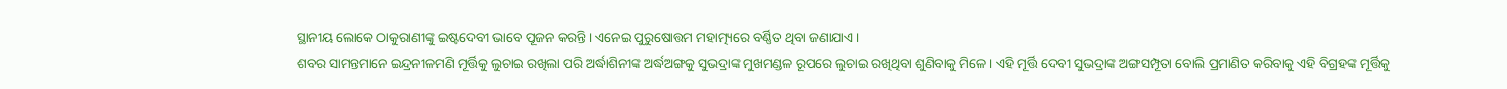ସ୍ଥାନୀୟ ଲୋକେ ଠାକୁରାଣୀଙ୍କୁ ଇଷ୍ଟଦେବୀ ଭାବେ ପୂଜନ କରନ୍ତି। ଏନେଇ ପୁରୁଷୋତ୍ତମ ମହାତ୍ମ୍ୟରେ ବର୍ଣ୍ଣିତ ଥିବା ଜଣାଯାଏ।
ଶବର ସାମନ୍ତମାନେ ଇନ୍ଦ୍ରନୀଳମଣି ମୂର୍ତ୍ତିକୁ ଲୁଚାଇ ରଖିଲା ପରି ଅର୍ଦ୍ଧାଶିନୀଙ୍କ ଅର୍ଦ୍ଧଅଙ୍ଗକୁ ସୁଭଦ୍ରାଙ୍କ ମୁଖମଣ୍ଡଳ ରୂପରେ ଲୁଚାଇ ରଖିଥିବା ଶୁଣିବାକୁ ମିଳେ। ଏହି ମୂର୍ତ୍ତି ଦେବୀ ସୁଭଦ୍ରାଙ୍କ ଅଙ୍ଗସମ୍ପୂତା ବୋଲି ପ୍ରମାଣିତ କରିବାକୁ ଏହି ବିଗ୍ରହଙ୍କ ମୂର୍ତ୍ତିକୁ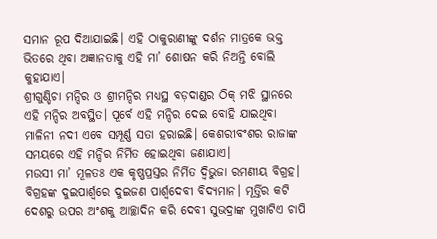ସମାନ ରୂପ ଦିଆଯାଇଛି। ଏହି ଠାକୁରାଣୀଙ୍କୁ ଦର୍ଶନ ମାତ୍ରକେ ଭକ୍ତ ଭିତରେ ଥିବା ଅଜ୍ଞାନତାକୁ ଏହି ମା’ ଶୋଷନ କରି ନିଅନ୍ତି ବୋଲି କୁହାଯାଏ।
ଶ୍ରୀଗୁଣ୍ଡିଚା ମନ୍ଦିର ଓ ଶ୍ରୀମନ୍ଦିର ମଧ୍ୟସ୍ଥ ବଡ଼ଦାଣ୍ଡର ଠିକ୍ ମଝି ସ୍ଥାନରେ ଏହି ମନ୍ଦିର ଅବସ୍ଥିତ। ପୂର୍ବେ ଏହି ମନ୍ଦିର ଦେଇ ବୋହି ଯାଇଥିବା ମାଳିନୀ ନଦୀ ଏବେ ସମ୍ପୂର୍ଣ୍ଣ ସତା ହରାଇଛି। କେଶରୀବଂଶର ରାଜାଙ୍କ ସମୟରେ ଏହି ମନ୍ଦିର ନିର୍ମିତ ହୋଇଥିବା ଜଣାଯାଏ।
ମଉସୀ ମା’ ମୂଳତଃ ଏକ କୃଷ୍ଣପ୍ରସ୍ତର ନିର୍ମିତ ଦ୍ୱିଭୁଜା ରମଣୀୟ ବିଗ୍ରହ। ବିଗ୍ରହଙ୍କ ଦୁଇପାର୍ଶ୍ୱରେ ଦୁଇଜଣ ପାର୍ଶ୍ୱଦେବୀ ବିଦ୍ୟମାନ। ମୂର୍ତ୍ତିର କଟି ଦେଶରୁ ଉପର ଅଂଶକୁ ଆଚ୍ଛାଦିନ କରି ଦେବୀ ସୁଭଦ୍ରାଙ୍କ ମୁଖାଟିଏ ଚାପି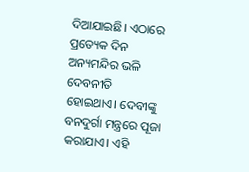ଦିଆଯାଇଛି। ଏଠାରେ ପ୍ରତ୍ୟେକ ଦିନ ଅନ୍ୟମନ୍ଦିର ଭଳି ଦେବନୀତି ହୋଇଥାଏ। ଦେବୀଙ୍କୁ ବନଦୁର୍ଗା ମନ୍ତ୍ରରେ ପୂଜା କରାଯାଏ। ଏହି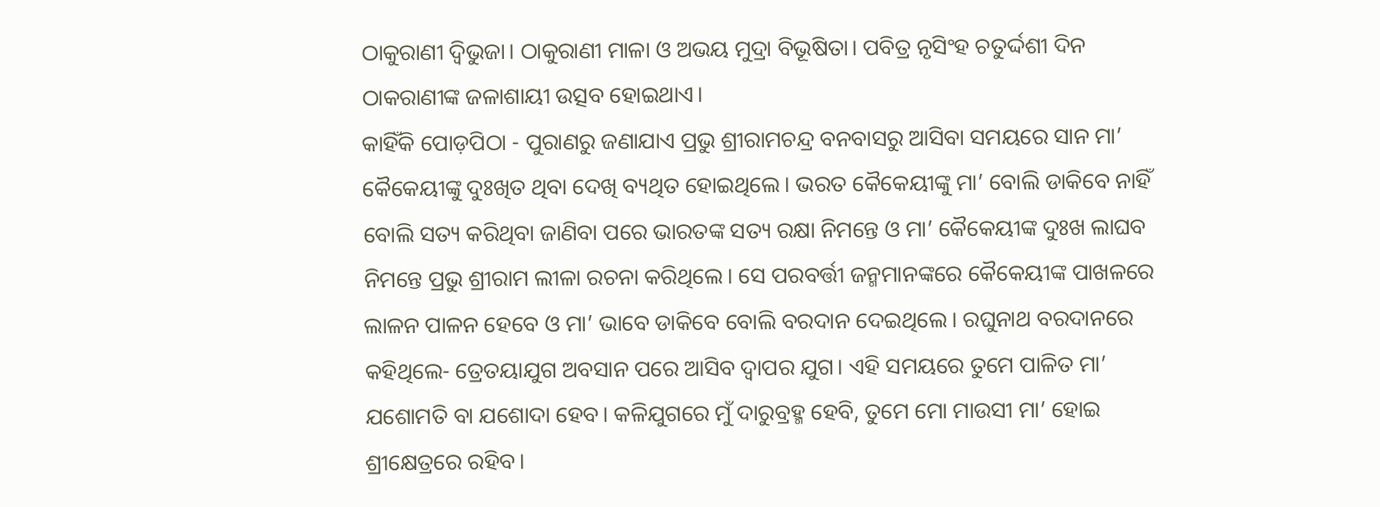ଠାକୁରାଣୀ ଦ୍ୱିଭୁଜା। ଠାକୁରାଣୀ ମାଳା ଓ ଅଭୟ ମୁଦ୍ରା ବିଭୂଷିତା। ପବିତ୍ର ନୃସିଂହ ଚତୁର୍ଦ୍ଦଶୀ ଦିନ ଠାକରାଣୀଙ୍କ ଜଳାଶାୟୀ ଉତ୍ସବ ହୋଇଥାଏ।
କାହିଁକି ପୋଡ଼ପିଠା - ପୁରାଣରୁ ଜଣାଯାଏ ପ୍ରଭୁ ଶ୍ରୀରାମଚନ୍ଦ୍ର ବନବାସରୁ ଆସିବା ସମୟରେ ସାନ ମା’ କୈକେୟୀଙ୍କୁ ଦୁଃଖିତ ଥିବା ଦେଖି ବ୍ୟଥିତ ହୋଇଥିଲେ। ଭରତ କୈକେୟୀଙ୍କୁ ମା’ ବୋଲି ଡାକିବେ ନାହିଁ ବୋଲି ସତ୍ୟ କରିଥିବା ଜାଣିବା ପରେ ଭାରତଙ୍କ ସତ୍ୟ ରକ୍ଷା ନିମନ୍ତେ ଓ ମା’ କୈକେୟୀଙ୍କ ଦୁଃଖ ଲାଘବ ନିମନ୍ତେ ପ୍ରଭୁ ଶ୍ରୀରାମ ଲୀଳା ରଚନା କରିଥିଲେ। ସେ ପରବର୍ତ୍ତୀ ଜନ୍ମମାନଙ୍କରେ କୈକେୟୀଙ୍କ ପାଖଳରେ ଲାଳନ ପାଳନ ହେବେ ଓ ମା’ ଭାବେ ଡାକିବେ ବୋଲି ବରଦାନ ଦେଇଥିଲେ। ରଘୁନାଥ ବରଦାନରେ କହିଥିଲେ- ତ୍ରେତୟାଯୁଗ ଅବସାନ ପରେ ଆସିବ ଦ୍ୱାପର ଯୁଗ। ଏହି ସମୟରେ ତୁମେ ପାଳିତ ମା’ ଯଶୋମତି ବା ଯଶୋଦା ହେବ। କଳିଯୁଗରେ ମୁଁ ଦାରୁବ୍ରହ୍ମ ହେବି, ତୁମେ ମୋ ମାଉସୀ ମା’ ହୋଇ ଶ୍ରୀକ୍ଷେତ୍ରରେ ରହିବ।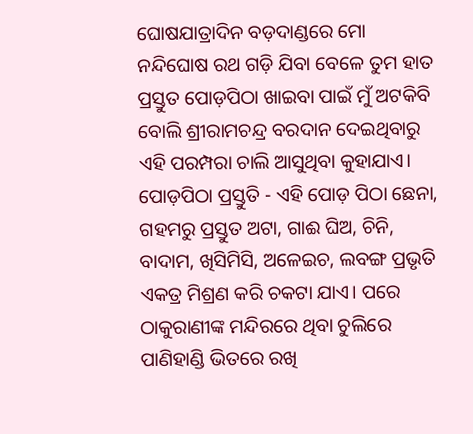ଘୋଷଯାତ୍ରାଦିନ ବଡ଼ଦାଣ୍ଡରେ ମୋ ନନ୍ଦିଘୋଷ ରଥ ଗଡ଼ି ଯିବା ବେଳେ ତୁମ ହାତ ପ୍ରସ୍ତୁତ ପୋଡ଼ପିଠା ଖାଇବା ପାଇଁ ମୁଁ ଅଟକିବି ବୋଲି ଶ୍ରୀରାମଚନ୍ଦ୍ର ବରଦାନ ଦେଇଥିବାରୁ ଏହି ପରମ୍ପରା ଚାଲି ଆସୁଥିବା କୁହାଯାଏ।
ପୋଡ଼ପିଠା ପ୍ରସ୍ତୁତି - ଏହି ପୋଡ଼ ପିଠା ଛେନା, ଗହମରୁ ପ୍ରସ୍ତୁତ ଅଟା, ଗାଈ ଘିଅ, ଚିନି, ବାଦାମ, ଖିସିମିସି, ଅଳେଇଚ, ଲବଙ୍ଗ ପ୍ରଭୃତି ଏକତ୍ର ମିଶ୍ରଣ କରି ଚକଟା ଯାଏ। ପରେ ଠାକୁରାଣୀଙ୍କ ମନ୍ଦିରରେ ଥିବା ଚୁଲିରେ ପାଣିହାଣ୍ଡି ଭିତରେ ରଖି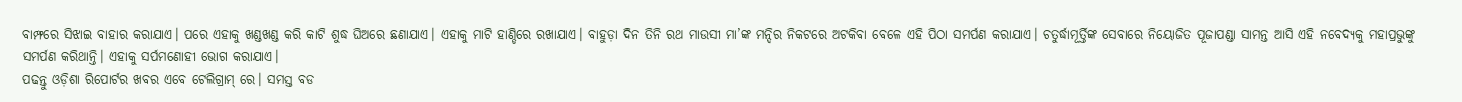ବାମ୍ଫରେ ସିଝାଇ ବାହାର କରାଯାଏ। ପରେ ଏହାକୁ ଖଣ୍ଡଖଣ୍ଡ କରି କାଟି ଶୁଦ୍ଧ ଘିଅରେ ଛଣାଯାଏ। ଏହାକୁ ମାଟି ହାଣ୍ଡିରେ ରଖାଯାଏ। ବାହୁଡ଼ା ଦିନ ତିନି ରଥ ମାଉସୀ ମା’ଙ୍କ ମନ୍ଦିର ନିକଟରେ ଅଟକିବା ବେଳେ ଏହି ପିଠା ସମର୍ପଣ କରାଯାଏ। ଚତୁର୍ଦ୍ଧାମୂର୍ତ୍ତିଙ୍କ ସେବାରେ ନିୟୋଜିତ ପୂଜାପଣ୍ଡା ସାମନ୍ତ ଆସି ଏହି ନବେଦ୍ୟକୁ ମହାପ୍ରଭୁଙ୍କୁ ସମର୍ପଣ କରିଥାନ୍ତି। ଏହାକୁ ସର୍ପମଣୋହୀ ଭୋଗ କରାଯାଏ।
ପଢନ୍ତୁ ଓଡ଼ିଶା ରିପୋର୍ଟର ଖବର ଏବେ ଟେଲିଗ୍ରାମ୍ ରେ। ସମସ୍ତ ବଡ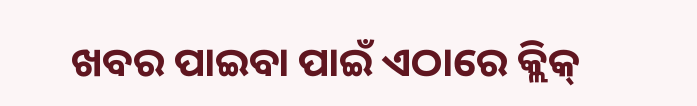ଖବର ପାଇବା ପାଇଁ ଏଠାରେ କ୍ଲିକ୍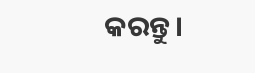କରନ୍ତୁ।